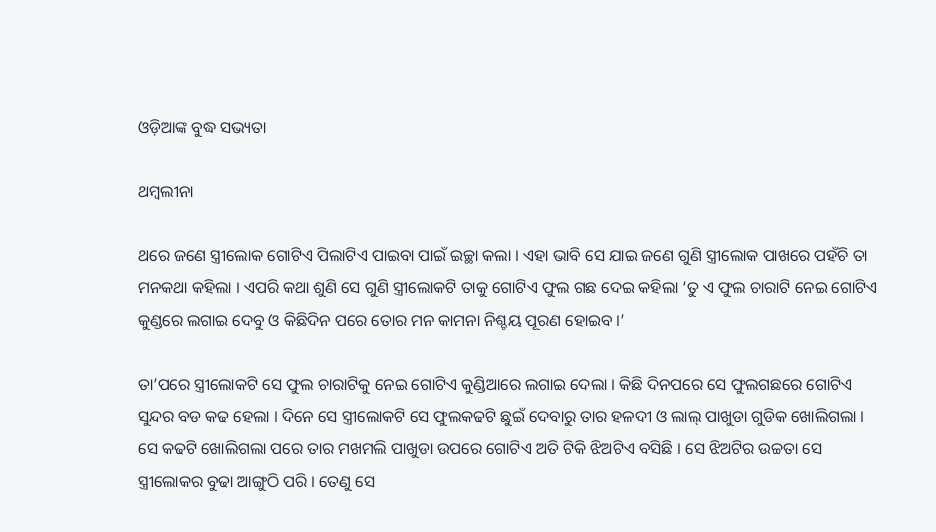ଓଡ଼ିଆଙ୍କ ବୁଦ୍ଧ ସଭ୍ୟତା

ଥମ୍ବଲୀନା

ଥରେ ଜଣେ ସ୍ତ୍ରୀଲୋକ ଗୋଟିଏ ପିଲାଟିଏ ପାଇବା ପାଇଁ ଇଚ୍ଛା କଲା । ଏହା ଭାବି ସେ ଯାଇ ଜଣେ ଗୁଣି ସ୍ତ୍ରୀଲୋକ ପାଖରେ ପହଁଚି ତା ମନକଥା କହିଲା । ଏପରି କଥା ଶୁଣି ସେ ଗୁଣି ସ୍ତ୍ରୀଲୋକଟି ତାକୁ ଗୋଟିଏ ଫୁଲ ଗଛ ଦେଇ କହିଲା ‘ତୁ ଏ ଫୁଲ ଚାରାଟି ନେଇ ଗୋଟିଏ କୁଣ୍ଡରେ ଲଗାଇ ଦେବୁ ଓ କିଛିଦିନ ପରେ ତୋର ମନ କାମନା ନିଶ୍ଚୟ ପୂରଣ ହୋଇବ ।’

ତା’ପରେ ସ୍ତ୍ରୀଲୋକଟି ସେ ଫୁଲ ଚାରାଟିକୁ ନେଇ ଗୋଟିଏ କୁଣ୍ଡିଆରେ ଲଗାଇ ଦେଲା । କିଛି ଦିନପରେ ସେ ଫୁଲଗଛରେ ଗୋଟିଏ ସୁନ୍ଦର ବଡ କଢ ହେଲା । ଦିନେ ସେ ସ୍ତ୍ରୀଲୋକଟି ସେ ଫୁଲକଢଟି ଛୁଇଁ ଦେବାରୁ ତାର ହଳଦୀ ଓ ଲାଲ୍ ପାଖୁଡା ଗୁଡିକ ଖୋଲିଗଲା । ସେ କଢଟି ଖୋଲିଗଲା ପରେ ତାର ମଖମଲି ପାଖୁଡା ଉପରେ ଗୋଟିଏ ଅତି ଟିକି ଝିଅଟିଏ ବସିଛି । ସେ ଝିଅଟିର ଉଚ୍ଚତା ସେ ସ୍ତ୍ରୀଲୋକର ବୁଢା ଆଙ୍ଗୁଠି ପରି । ତେଣୁ ସେ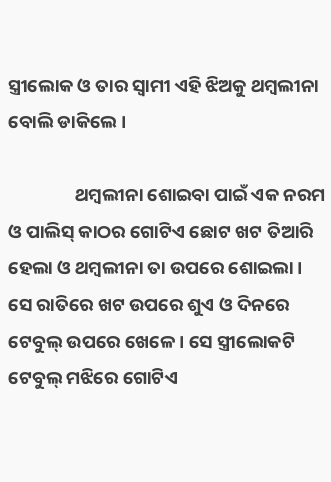ସ୍ତ୍ରୀଲୋକ ଓ ତାର ସ୍ୱାମୀ ଏହି ଝିଅକୁ ଥମ୍ବଲୀନା ବୋଲି ଡାକିଲେ ।

                ଥମ୍ବଲୀନା ଶୋଇବା ପାଇଁ ଏକ ନରମ ଓ ପାଲିସ୍ କାଠର ଗୋଟିଏ ଛୋଟ ଖଟ ତିଆରି ହେଲା ଓ ଥମ୍ବଲୀନା ତା ଉପରେ ଶୋଇଲା । ସେ ରାତିରେ ଖଟ ଉପରେ ଶୁଏ ଓ ଦିନରେ ଟେବୁଲ୍ ଉପରେ ଖେଳେ । ସେ ସ୍ତ୍ରୀଲୋକଟି ଟେବୁଲ୍ ମଝିରେ ଗୋଟିଏ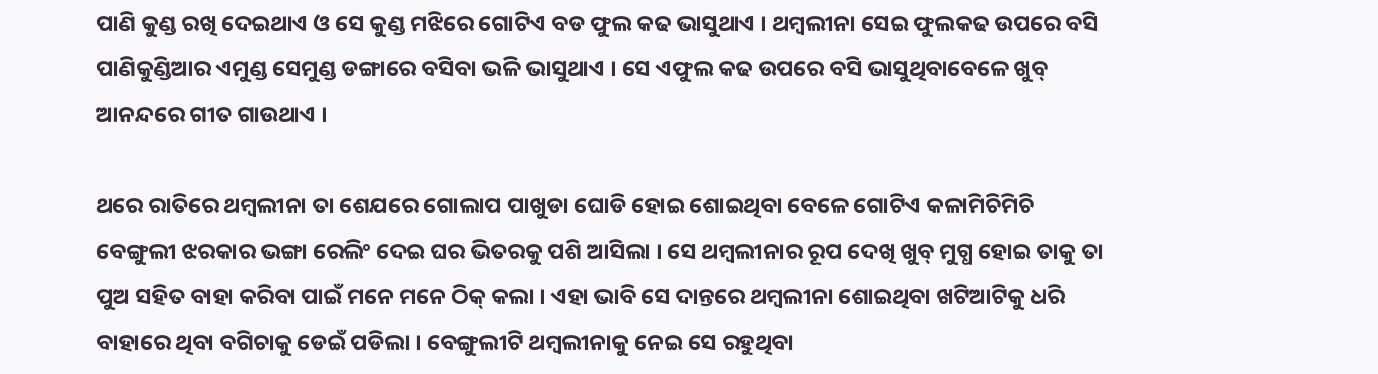ପାଣି କୁଣ୍ଡ ରଖି ଦେଇଥାଏ ଓ ସେ କୁଣ୍ଡ ମଝିରେ ଗୋଟିଏ ବଡ ଫୁଲ କଢ ଭାସୁଥାଏ । ଥମ୍ବଲୀନା ସେଇ ଫୁଲକଢ ଉପରେ ବସି ପାଣିକୁଣ୍ଡିଆର ଏମୁଣ୍ଡ ସେମୁଣ୍ଡ ଡଙ୍ଗାରେ ବସିବା ଭଳି ଭାସୁଥାଏ । ସେ ଏଫୁଲ କଢ ଉପରେ ବସି ଭାସୁଥିବାବେଳେ ଖୁବ୍ ଆନନ୍ଦରେ ଗୀତ ଗାଉଥାଏ ।

ଥରେ ରାତିରେ ଥମ୍ବଲୀନା ତା ଶେଯରେ ଗୋଲାପ ପାଖୁଡା ଘୋଡି ହୋଇ ଶୋଇଥିବା ବେଳେ ଗୋଟିଏ କଳାମିଚିମିଚି ବେଙ୍ଗୁଲୀ ଝରକାର ଭଙ୍ଗା ରେଲିଂ ଦେଇ ଘର ଭିତରକୁ ପଶି ଆସିଲା । ସେ ଥମ୍ବଲୀନାର ରୂପ ଦେଖି ଖୁବ୍ ମୁଗ୍ଧ ହୋଇ ତାକୁ ତା ପୁଅ ସହିତ ବାହା କରିବା ପାଇଁ ମନେ ମନେ ଠିକ୍ କଲା । ଏହା ଭାବି ସେ ଦାନ୍ତରେ ଥମ୍ବଲୀନା ଶୋଇଥିବା ଖଟିଆଟିକୁ ଧରି ବାହାରେ ଥିବା ବଗିଚାକୁ ଡେଇଁ ପଡିଲା । ବେଙ୍ଗୁଲୀଟି ଥମ୍ବଲୀନାକୁ ନେଇ ସେ ରହୁଥିବା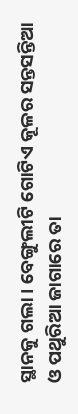ସ୍ଥାନକୁ ଗଲା । ବେଙ୍ଗୁଲୀଟି ଗୋଟିଏ କୂଳର ସନ୍ତସନ୍ତିଆ ଓ ପଥୁରିଆ ଜାଗାରେ ତା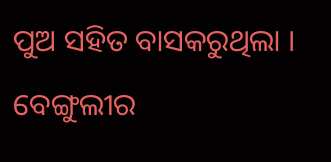ପୁଅ ସହିତ ବାସକରୁଥିଲା । ବେଙ୍ଗୁଲୀର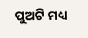ପୁଅଟି ମଧ୍ୟ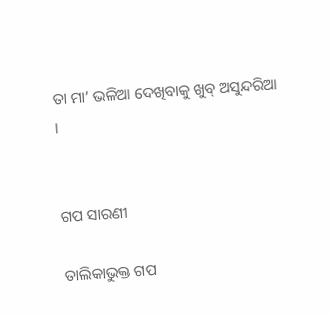ତା ମା’ ଭଳିଆ ଦେଖିବାକୁ ଖୁବ୍ ଅସୁନ୍ଦରିଆ ।


ଗପ ସାରଣୀ

ତାଲିକାଭୁକ୍ତ ଗପ